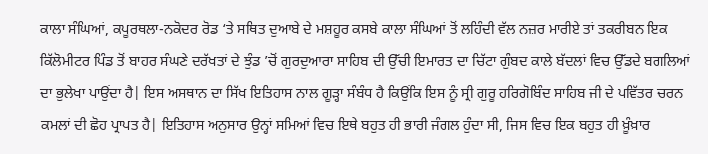ਕਾਲਾ ਸੰਘਿਆਂ, ਕਪੂਰਥਲਾ-ਨਕੋਦਰ ਰੋਡ ‘ਤੇ ਸਥਿਤ ਦੁਆਬੇ ਦੇ ਮਸ਼ਹੂਰ ਕਸਬੇ ਕਾਲਾ ਸੰਘਿਆਂ ਤੋਂ ਲਹਿੰਦੀ ਵੱਲ ਨਜ਼ਰ ਮਾਰੀਏ ਤਾਂ ਤਕਰੀਬਨ ਇਕ ਕਿੱਲੋਮੀਟਰ ਪਿੰਡ ਤੋਂ ਬਾਹਰ ਸੰਘਣੇ ਦਰੱਖਤਾਂ ਦੇ ਝੁੰਡ ’ਚੋਂ ਗੁਰਦੁਆਰਾ ਸਾਹਿਬ ਦੀ ਉੱਚੀ ਇਮਾਰਤ ਦਾ ਚਿੱਟਾ ਗੁੰਬਦ ਕਾਲੇ ਬੱਦਲਾਂ ਵਿਚ ਉੱਡਦੇ ਬਗਲਿਆਂ ਦਾ ਭੁਲੇਖਾ ਪਾਉਂਦਾ ਹੈ| ਇਸ ਅਸਥਾਨ ਦਾ ਸਿੱਖ ਇਤਿਹਾਸ ਨਾਲ ਗੂੜ੍ਹਾ ਸੰਬੰਧ ਹੈ ਕਿਉਂਕਿ ਇਸ ਨੂੰ ਸ੍ਰੀ ਗੁਰੂ ਹਰਿਗੋਬਿੰਦ ਸਾਹਿਬ ਜੀ ਦੇ ਪਵਿੱਤਰ ਚਰਨ ਕਮਲਾਂ ਦੀ ਛੋਹ ਪ੍ਰਾਪਤ ਹੈ| ਇਤਿਹਾਸ ਅਨੁਸਾਰ ਉਨ੍ਹਾਂ ਸਮਿਆਂ ਵਿਚ ਇਥੇ ਬਹੁਤ ਹੀ ਭਾਰੀ ਜੰਗਲ ਹੁੰਦਾ ਸੀ, ਜਿਸ ਵਿਚ ਇਕ ਬਹੁਤ ਹੀ ਖ਼ੂੰਖ਼ਾਰ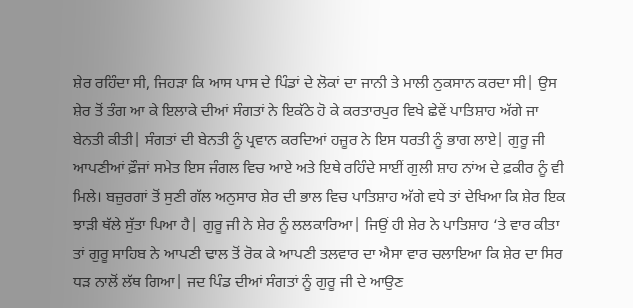ਸ਼ੇਰ ਰਹਿੰਦਾ ਸੀ, ਜਿਹੜਾ ਕਿ ਆਸ ਪਾਸ ਦੇ ਪਿੰਡਾਂ ਦੇ ਲੋਕਾਂ ਦਾ ਜਾਨੀ ਤੇ ਮਾਲੀ ਨੁਕਸਾਨ ਕਰਦਾ ਸੀ| ਉਸ ਸ਼ੇਰ ਤੋਂ ਤੰਗ ਆ ਕੇ ਇਲਾਕੇ ਦੀਆਂ ਸੰਗਤਾਂ ਨੇ ਇਕੱਠੇ ਹੋ ਕੇ ਕਰਤਾਰਪੁਰ ਵਿਖੇ ਛੇਵੇਂ ਪਾਤਿਸ਼ਾਹ ਅੱਗੇ ਜਾ ਬੇਨਤੀ ਕੀਤੀ| ਸੰਗਤਾਂ ਦੀ ਬੇਨਤੀ ਨੂੰ ਪ੍ਰਵਾਨ ਕਰਦਿਆਂ ਹਜ਼ੂਰ ਨੇ ਇਸ ਧਰਤੀ ਨੂੰ ਭਾਗ ਲਾਏ| ਗੁਰੂ ਜੀ ਆਪਣੀਆਂ ਫ਼ੌਜਾਂ ਸਮੇਤ ਇਸ ਜੰਗਲ ਵਿਚ ਆਏ ਅਤੇ ਇਥੇ ਰਹਿੰਦੇ ਸਾਈਂ ਗੁਲੀ ਸ਼ਾਹ ਨਾਂਅ ਦੇ ਫ਼ਕੀਰ ਨੂੰ ਵੀ ਮਿਲੇ। ਬਜ਼ੁਰਗਾਂ ਤੋਂ ਸੁਣੀ ਗੱਲ ਅਨੁਸਾਰ ਸ਼ੇਰ ਦੀ ਭਾਲ ਵਿਚ ਪਾਤਿਸ਼ਾਹ ਅੱਗੇ ਵਧੇ ਤਾਂ ਦੇਖਿਆ ਕਿ ਸ਼ੇਰ ਇਕ ਝਾੜੀ ਥੱਲੇ ਸੁੱਤਾ ਪਿਆ ਹੈ| ਗੁਰੂ ਜੀ ਨੇ ਸ਼ੇਰ ਨੂੰ ਲਲਕਾਰਿਆ| ਜਿਉਂ ਹੀ ਸ਼ੇਰ ਨੇ ਪਾਤਿਸ਼ਾਹ ‘ਤੇ ਵਾਰ ਕੀਤਾ ਤਾਂ ਗੁਰੂ ਸਾਹਿਬ ਨੇ ਆਪਣੀ ਢਾਲ ਤੋਂ ਰੋਕ ਕੇ ਆਪਣੀ ਤਲਵਾਰ ਦਾ ਐਸਾ ਵਾਰ ਚਲਾਇਆ ਕਿ ਸ਼ੇਰ ਦਾ ਸਿਰ ਧੜ ਨਾਲੋਂ ਲੱਥ ਗਿਆ| ਜਦ ਪਿੰਡ ਦੀਆਂ ਸੰਗਤਾਂ ਨੂੰ ਗੁਰੂ ਜੀ ਦੇ ਆਉਣ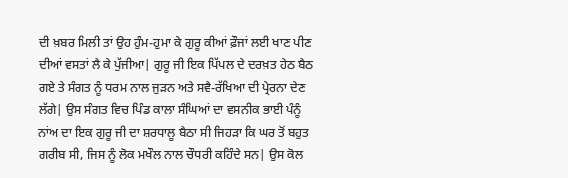ਦੀ ਖ਼ਬਰ ਮਿਲੀ ਤਾਂ ਉਹ ਹੁੰਮ-ਹੁਮਾ ਕੇ ਗੁਰੂ ਕੀਆਂ ਫ਼ੌਜਾਂ ਲਈ ਖਾਣ ਪੀਣ ਦੀਆਂ ਵਸਤਾਂ ਲੈ ਕੇ ਪੁੱਜੀਆ| ਗੁਰੂ ਜੀ ਇਕ ਪਿੱਪਲ ਦੇ ਦਰਖ਼ਤ ਹੇਠ ਬੈਠ ਗਏ ਤੇ ਸੰਗਤ ਨੂੰ ਧਰਮ ਨਾਲ ਜੁੜਨ ਅਤੇ ਸਵੈ-ਰੱਖਿਆ ਦੀ ਪ੍ਰੇਰਨਾ ਦੇਣ ਲੱਗੇ| ਉਸ ਸੰਗਤ ਵਿਚ ਪਿੰਡ ਕਾਲਾ ਸੰਘਿਆਂ ਦਾ ਵਸਨੀਕ ਭਾਈ ਪੰਨੂੰ ਨਾਂਅ ਦਾ ਇਕ ਗੁਰੂ ਜੀ ਦਾ ਸ਼ਰਧਾਲੂ ਬੈਠਾ ਸੀ ਜਿਹੜਾ ਕਿ ਘਰ ਤੋਂ ਬਹੁਤ ਗਰੀਬ ਸੀ, ਜਿਸ ਨੂੰ ਲੋਕ ਮਖੌਲ ਨਾਲ ਚੌਧਰੀ ਕਹਿੰਦੇ ਸਨ| ਉਸ ਕੋਲ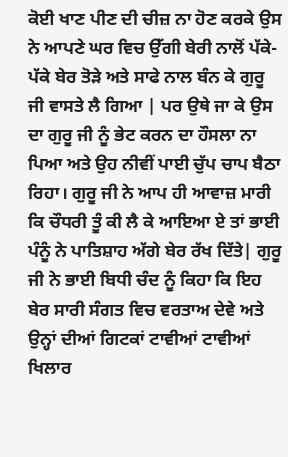ਕੋਈ ਖਾਣ ਪੀਣ ਦੀ ਚੀਜ਼ ਨਾ ਹੋਣ ਕਰਕੇ ਉਸ ਨੇ ਆਪਣੇ ਘਰ ਵਿਚ ਉੱਗੀ ਬੇਰੀ ਨਾਲੋਂ ਪੱਕੇ-ਪੱਕੇ ਬੇਰ ਤੋੜੇ ਅਤੇ ਸਾਫੇ ਨਾਲ ਬੰਨ ਕੇ ਗੁਰੂ ਜੀ ਵਾਸਤੇ ਲੈ ਗਿਆ | ਪਰ ਉਥੇ ਜਾ ਕੇ ਉਸ ਦਾ ਗੁਰੂ ਜੀ ਨੂੰ ਭੇਟ ਕਰਨ ਦਾ ਹੌਸਲਾ ਨਾ ਪਿਆ ਅਤੇ ਉਹ ਨੀਵੀਂ ਪਾਈ ਚੁੱਪ ਚਾਪ ਬੈਠਾ ਰਿਹਾ। ਗੁਰੂ ਜੀ ਨੇ ਆਪ ਹੀ ਆਵਾਜ਼ ਮਾਰੀ ਕਿ ਚੌਧਰੀ ਤੂੰ ਕੀ ਲੈ ਕੇ ਆਇਆ ਏ ਤਾਂ ਭਾਈ ਪੰਨੂੰ ਨੇ ਪਾਤਿਸ਼ਾਹ ਅੱਗੇ ਬੇਰ ਰੱਖ ਦਿੱਤੇ| ਗੁਰੂ ਜੀ ਨੇ ਭਾਈ ਬਿਧੀ ਚੰਦ ਨੂੰ ਕਿਹਾ ਕਿ ਇਹ ਬੇਰ ਸਾਰੀ ਸੰਗਤ ਵਿਚ ਵਰਤਾਅ ਦੇਵੇ ਅਤੇ ਉਨ੍ਹਾਂ ਦੀਆਂ ਗਿਟਕਾਂ ਟਾਵੀਆਂ ਟਾਵੀਆਂ ਖਿਲਾਰ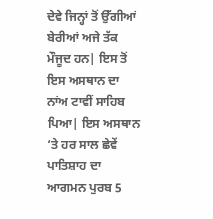ਦੇਵੇ ਜਿਨ੍ਹਾਂ ਤੋਂ ਉੱਗੀਆਂ ਬੇਰੀਆਂ ਅਜੇ ਤੱਕ ਮੌਜੂਦ ਹਨ| ਇਸ ਤੋਂ ਇਸ ਅਸਥਾਨ ਦਾ ਨਾਂਅ ਟਾਵੀਂ ਸਾਹਿਬ ਪਿਆ| ਇਸ ਅਸਥਾਨ ‘ਤੇ ਹਰ ਸਾਲ ਛੇਵੇਂ ਪਾਤਿਸ਼ਾਹ ਦਾ ਆਗਮਨ ਪੁਰਬ 5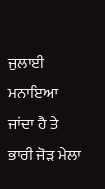ਜੁਲਾਈ ਮਨਾਇਆ ਜਾਂਦਾ ਹੈ ਤੇ ਭਾਰੀ ਜੋੜ ਮੇਲਾ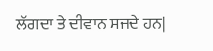ਲੱਗਦਾ ਤੇ ਦੀਵਾਨ ਸਜਦੇ ਹਨ|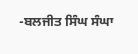-ਬਲਜੀਤ ਸਿੰਘ ਸੰਘਾ